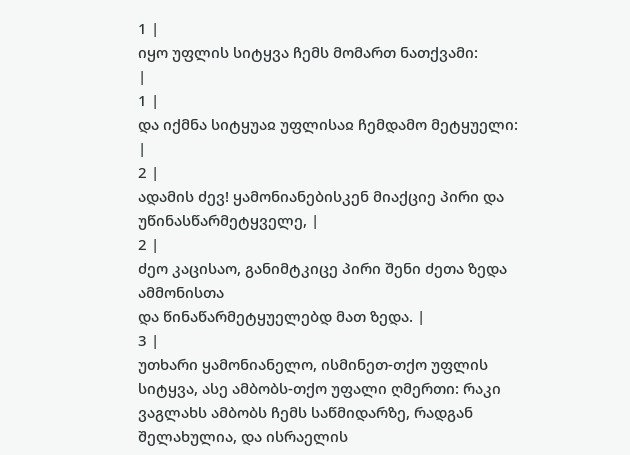1 |
იყო უფლის სიტყვა ჩემს მომართ ნათქვამი:
|
1 |
და იქმნა სიტყუაჲ უფლისაჲ ჩემდამო მეტყუელი:
|
2 |
ადამის ძევ! ყამონიანებისკენ მიაქციე პირი და
უწინასწარმეტყველე, |
2 |
ძეო კაცისაო, განიმტკიცე პირი შენი ძეთა ზედა ამმონისთა
და წინაწარმეტყუელებდ მათ ზედა. |
3 |
უთხარი ყამონიანელო, ისმინეთ-თქო უფლის სიტყვა, ასე ამბობს-თქო უფალი ღმერთი: რაკი
ვაგლახს ამბობს ჩემს საწმიდარზე, რადგან შელახულია, და ისრაელის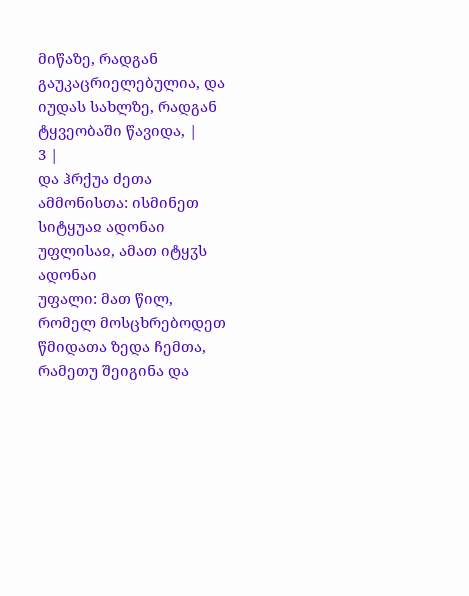მიწაზე, რადგან
გაუკაცრიელებულია, და იუდას სახლზე, რადგან ტყვეობაში წავიდა, |
3 |
და ჰრქუა ძეთა ამმონისთა: ისმინეთ სიტყუაჲ ადონაი უფლისაჲ, ამათ იტყჳს ადონაი
უფალი: მათ წილ, რომელ მოსცხრებოდეთ წმიდათა ზედა ჩემთა, რამეთუ შეიგინა და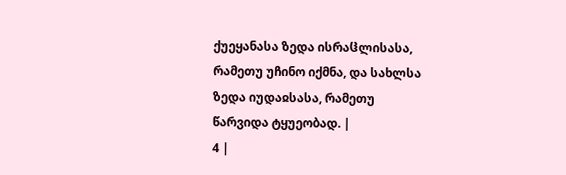ქუეყანასა ზედა ისრაჱლისასა, რამეთუ უჩინო იქმნა, და სახლსა ზედა იუდაჲსასა, რამეთუ
წარვიდა ტყუეობად. |
4 |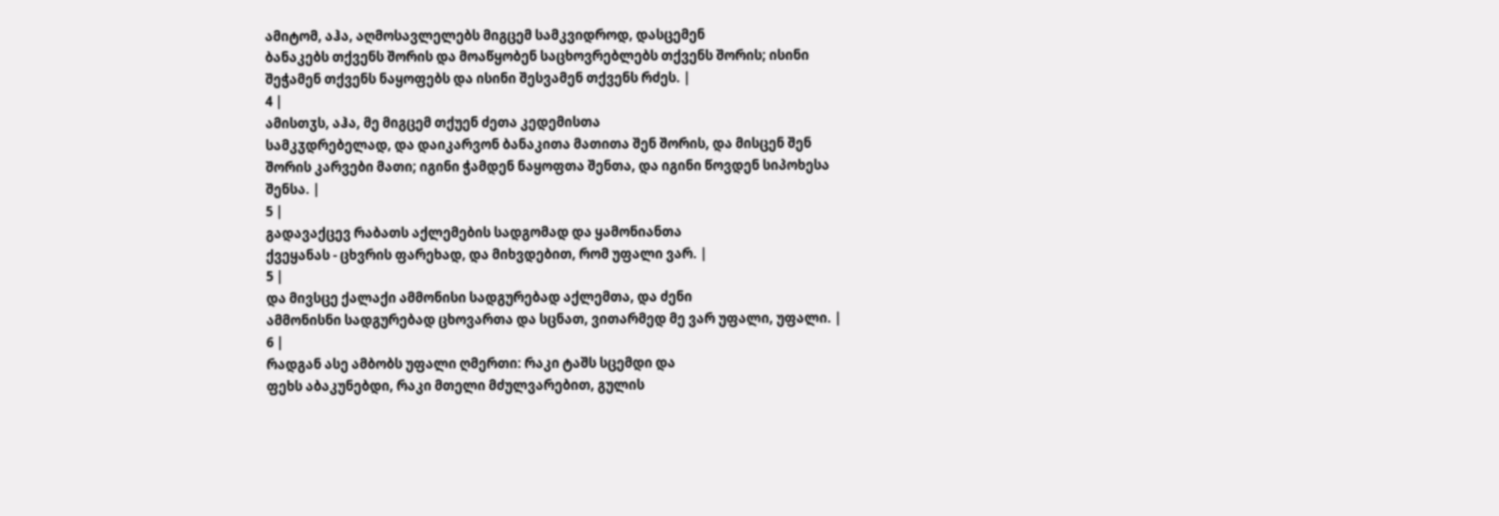ამიტომ, აჰა, აღმოსავლელებს მიგცემ სამკვიდროდ, დასცემენ
ბანაკებს თქვენს შორის და მოაწყობენ საცხოვრებლებს თქვენს შორის; ისინი
შეჭამენ თქვენს ნაყოფებს და ისინი შესვამენ თქვენს რძეს. |
4 |
ამისთჳს, აჰა, მე მიგცემ თქუენ ძეთა კედემისთა
სამკჳდრებელად, და დაიკარვონ ბანაკითა მათითა შენ შორის, და მისცენ შენ
შორის კარვები მათი; იგინი ჭამდენ ნაყოფთა შენთა, და იგინი წოვდენ სიპოხესა
შენსა. |
5 |
გადავაქცევ რაბათს აქლემების სადგომად და ყამონიანთა
ქვეყანას - ცხვრის ფარეხად, და მიხვდებით, რომ უფალი ვარ. |
5 |
და მივსცე ქალაქი ამმონისი სადგურებად აქლემთა, და ძენი
ამმონისნი სადგურებად ცხოვართა და სცნათ, ვითარმედ მე ვარ უფალი, უფალი. |
6 |
რადგან ასე ამბობს უფალი ღმერთი: რაკი ტაშს სცემდი და
ფეხს აბაკუნებდი, რაკი მთელი მძულვარებით, გულის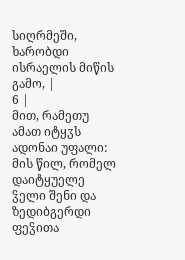სიღრმეში, ხარობდი
ისრაელის მიწის გამო, |
6 |
მით, რამეთუ ამათ იტყჳს ადონაი უფალი: მის წილ, რომელ
დაიტყუელე ჴელი შენი და ზედიბგერდი ფეჴითა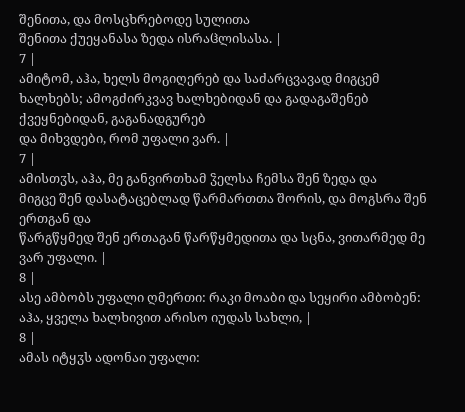შენითა, და მოსცხრებოდე სულითა
შენითა ქუეყანასა ზედა ისრაჱლისასა. |
7 |
ამიტომ, აჰა, ხელს მოგიღერებ და საძარცვავად მიგცემ
ხალხებს; ამოგძირკვავ ხალხებიდან და გადაგაშენებ ქვეყნებიდან, გაგანადგურებ
და მიხვდები, რომ უფალი ვარ. |
7 |
ამისთჳს, აჰა, მე განვირთხამ ჴელსა ჩემსა შენ ზედა და
მიგცე შენ დასატაცებლად წარმართთა შორის, და მოგსრა შენ ერთგან და
წარგწყმედ შენ ერთაგან წარწყმედითა და სცნა, ვითარმედ მე ვარ უფალი. |
8 |
ასე ამბობს უფალი ღმერთი: რაკი მოაბი და სეყირი ამბობენ:
აჰა, ყველა ხალხივით არისო იუდას სახლი, |
8 |
ამას იტყჳს ადონაი უფალი: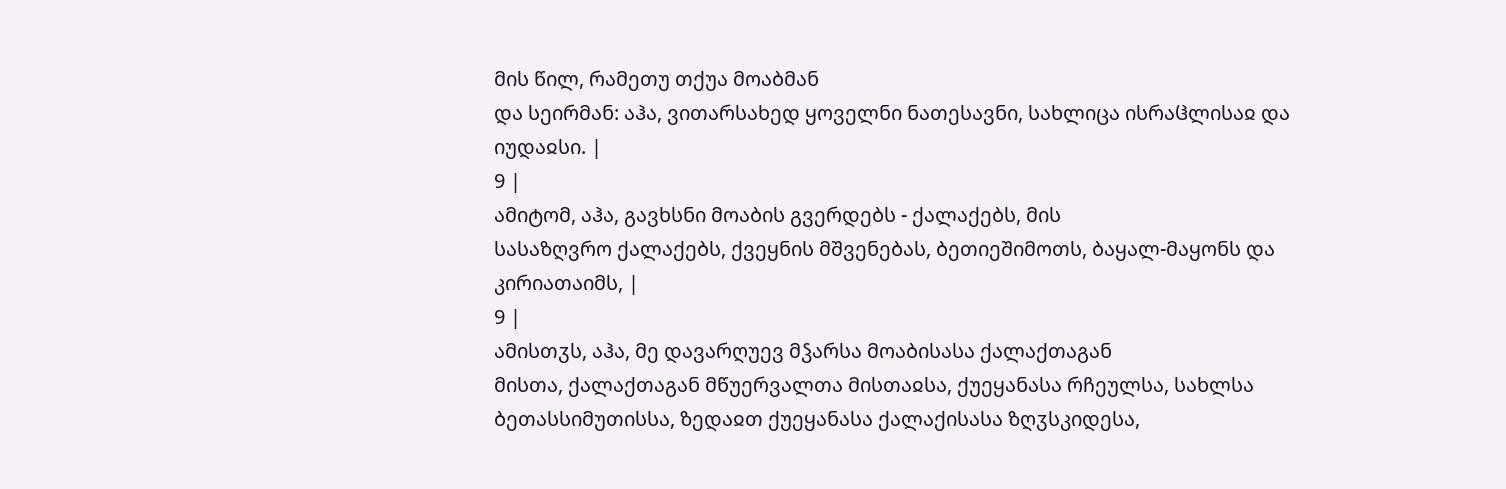მის წილ, რამეთუ თქუა მოაბმან
და სეირმან: აჰა, ვითარსახედ ყოველნი ნათესავნი, სახლიცა ისრაჱლისაჲ და
იუდაჲსი. |
9 |
ამიტომ, აჰა, გავხსნი მოაბის გვერდებს - ქალაქებს, მის
სასაზღვრო ქალაქებს, ქვეყნის მშვენებას, ბეთიეშიმოთს, ბაყალ-მაყონს და
კირიათაიმს, |
9 |
ამისთჳს, აჰა, მე დავარღუევ მჴარსა მოაბისასა ქალაქთაგან
მისთა, ქალაქთაგან მწუერვალთა მისთაჲსა, ქუეყანასა რჩეულსა, სახლსა
ბეთასსიმუთისსა, ზედაჲთ ქუეყანასა ქალაქისასა ზღჳსკიდესა,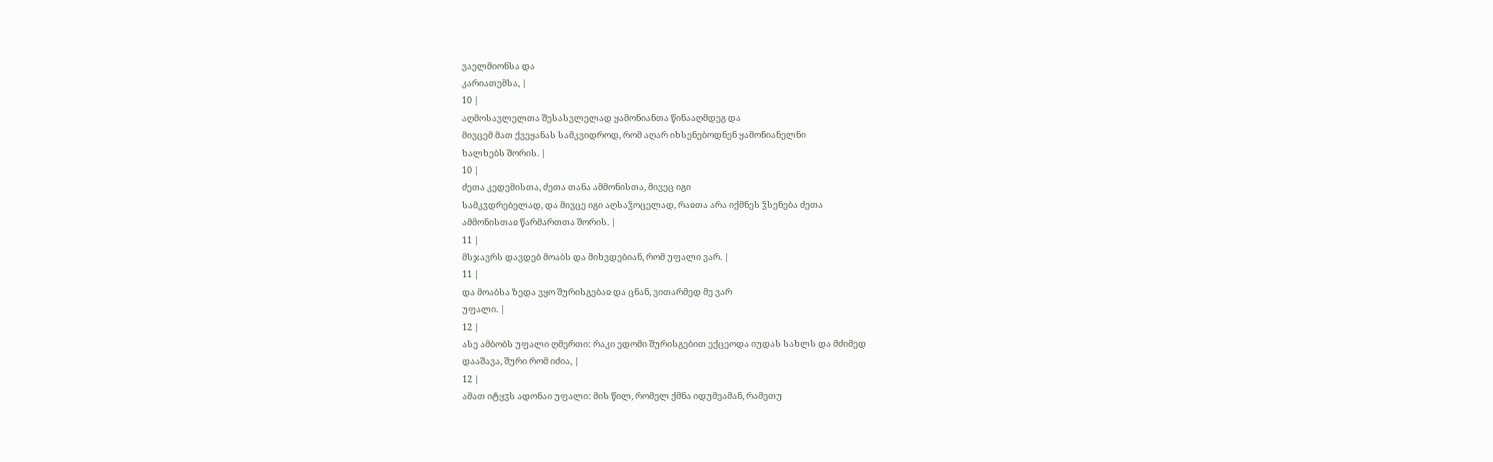ვაელმიონსა და
კარიათემსა, |
10 |
აღმოსავლელთა შესასვლელად ყამონიანთა წინააღმდეგ და
მივცემ მათ ქვეყანას სამკვიდროდ, რომ აღარ იხსენებოდნენ ყამონიანელნი
ხალხებს შორის. |
10 |
ძეთა კედემისთა, ძეთა თანა ამმონისთა, მივეც იგი
სამკჳდრებელად, და მივცე იგი აღსაჴოცელად, რაჲთა არა იქმნეს ჴსენება ძეთა
ამმონისთაჲ წარმართთა შორის. |
11 |
მსჯავრს დავდებ მოაბს და მიხვდებიან, რომ უფალი ვარ. |
11 |
და მოაბსა ზედა ვყო შურისგებაჲ და ცნან, ვითარმედ მე ვარ
უფალი. |
12 |
ასე ამბობს უფალი ღმერთი: რაკი ედომი შურისგებით ექცეოდა იუდას სახლს და მძიმედ
დააშავა, შური რომ იძია, |
12 |
ამათ იტყჳს ადონაი უფალი: მის წილ, რომელ ქმნა იდუმეამან, რამეთუ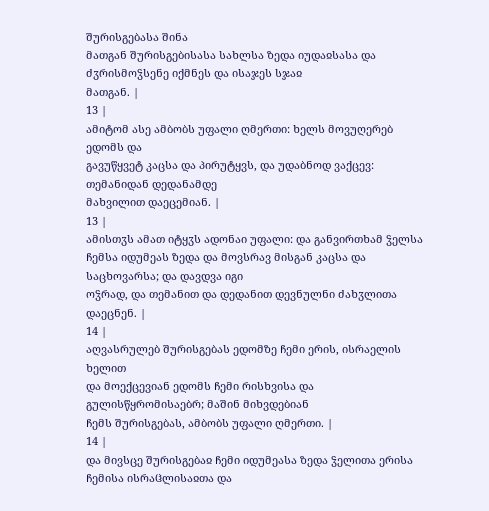შურისგებასა შინა
მათგან შურისგებისასა სახლსა ზედა იუდაჲსასა და ძჳრისმოჴსენე იქმნეს და ისაჯეს სჯაჲ
მათგან. |
13 |
ამიტომ ასე ამბობს უფალი ღმერთი: ხელს მოვუღერებ ედომს და
გავუწყვეტ კაცსა და პირუტყვს, და უდაბნოდ ვაქცევ: თემანიდან დედანამდე
მახვილით დაეცემიან. |
13 |
ამისთჳს ამათ იტყჳს ადონაი უფალი: და განვირთხამ ჴელსა
ჩემსა იდუმეას ზედა და მოვსრავ მისგან კაცსა და საცხოვარსა; და დავდვა იგი
ოჴრად, და თემანით და დედანით დევნულნი ძახჳლითა დაეცნენ. |
14 |
აღვასრულებ შურისგებას ედომზე ჩემი ერის, ისრაელის ხელით
და მოექცევიან ედომს ჩემი რისხვისა და გულისწყრომისაებრ; მაშინ მიხვდებიან
ჩემს შურისგებას, ამბობს უფალი ღმერთი. |
14 |
და მივსცე შურისგებაჲ ჩემი იდუმეასა ზედა ჴელითა ერისა ჩემისა ისრაჱლისაჲთა და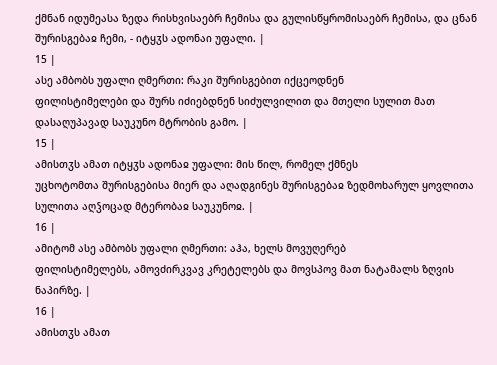ქმნან იდუმეასა ზედა რისხვისაებრ ჩემისა და გულისწყრომისაებრ ჩემისა, და ცნან
შურისგებაჲ ჩემი, - იტყჳს ადონაი უფალი. |
15 |
ასე ამბობს უფალი ღმერთი: რაკი შურისგებით იქცეოდნენ
ფილისტიმელები და შურს იძიებდნენ სიძულვილით და მთელი სულით მათ
დასაღუპავად საუკუნო მტრობის გამო. |
15 |
ამისთჳს ამათ იტყჳს ადონაჲ უფალი: მის წილ, რომელ ქმნეს
უცხოტომთა შურისგებისა მიერ და აღადგინეს შურისგებაჲ ზედმოხარულ ყოვლითა
სულითა აღჴოცად მტერობაჲ საუკუნოჲ. |
16 |
ამიტომ ასე ამბობს უფალი ღმერთი: აჰა, ხელს მოვუღერებ
ფილისტიმელებს, ამოვძირკვავ კრეტელებს და მოვსპოვ მათ ნატამალს ზღვის
ნაპირზე. |
16 |
ამისთჳს ამათ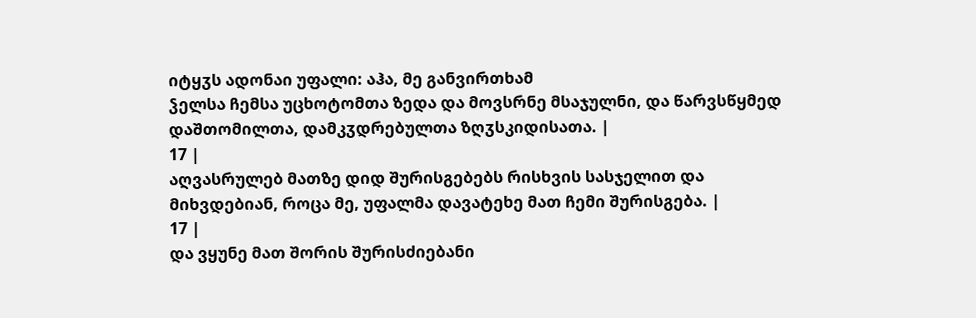იტყჳს ადონაი უფალი: აჰა, მე განვირთხამ
ჴელსა ჩემსა უცხოტომთა ზედა და მოვსრნე მსაჯულნი, და წარვსწყმედ
დაშთომილთა, დამკჳდრებულთა ზღჳსკიდისათა. |
17 |
აღვასრულებ მათზე დიდ შურისგებებს რისხვის სასჯელით და
მიხვდებიან, როცა მე, უფალმა დავატეხე მათ ჩემი შურისგება. |
17 |
და ვყუნე მათ შორის შურისძიებანი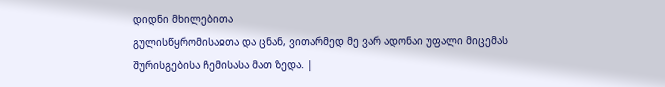დიდნი მხილებითა
გულისწყრომისაჲთა და ცნან, ვითარმედ მე ვარ ადონაი უფალი მიცემას
შურისგებისა ჩემისასა მათ ზედა. |